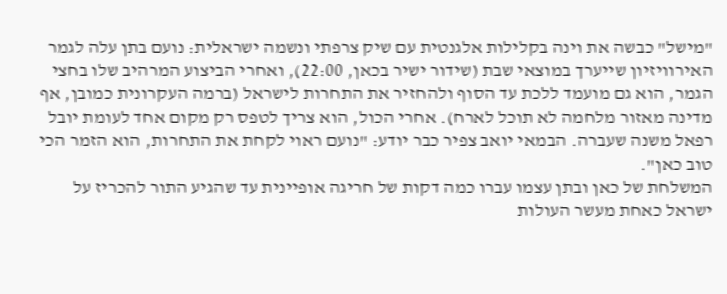"מישל" כבשה את וינה בקלילות אלגנטית עם שיק צרפתי ונשמה ישראלית: נועם בתן עלה לגמר האירוויזיון שייערך במוצאי שבת (שידור ישיר בכאן, 22:00), ואחרי הביצוע המרהיב שלו בחצי הגמר, הוא גם מועמד ללכת עד הסוף ולהחזיר את התחרות לישראל (ברמה העקרונית כמובן, אף מדינה מאזור מלחמה לא תוכל לארח). אחרי הכול, הוא צריך לטפס רק מקום אחד לעומת יובל רפאל משנה שעברה. הבמאי יואב צפיר כבר יודע: "נועם ראוי לקחת את התחרות, הוא הזמר הכי טוב כאן".
המשלחת של כאן ובתן עצמו עברו כמה דקות של חריגה אופיינית עד שהגיע התור להכריז על ישראל כאחת מעשר העולות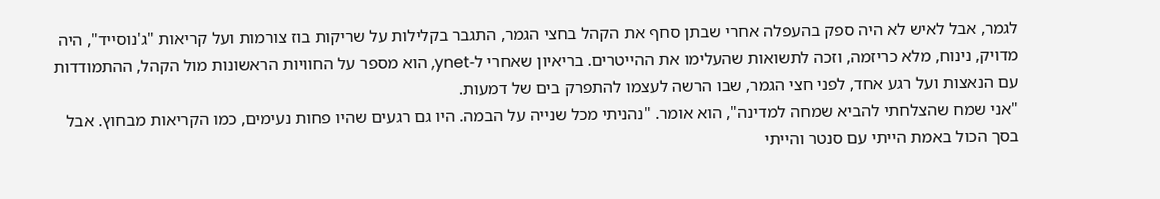לגמר, אבל לאיש לא היה ספק בהעפלה אחרי שבתן סחף את הקהל בחצי הגמר, התגבר בקלילות על שריקות בוז צורמות ועל קריאות "ג'נוסייד", היה מדויק, נינוח, מלא כריזמה, וזכה לתשואות שהעלימו את ההייטרים. בריאיון שאחרי ל-ynet, הוא מספר על החוויות הראשונות מול הקהל, ההתמודדות עם הנאצות ועל רגע אחד, לפני חצי הגמר, שבו הרשה לעצמו להתפרק בים של דמעות.
"אני שמח שהצלחתי להביא שמחה למדינה", הוא אומר. "נהניתי מכל שנייה על הבמה. היו גם רגעים שהיו פחות נעימים, כמו הקריאות מבחוץ. אבל בסך הכול באמת הייתי עם סנטר והייתי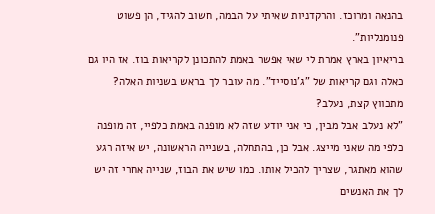בהנאה ומרוכז. והרקדניות שאיתי על הבמה, חשוב להגיד, הן פשוט פנומנליות".
בריאיון בארץ אמרת לי שאי אפשר באמת להתכונן לקריאות בוז. אז היו גם כאלה וגם קריאות של "ג'נוסייד". מה עובר לך בראש בשניות האלה? מתכווץ קצת, נעלב?
"לא נעלב אבל מבין, כי אני יודע שזה לא מופנה באמת כלפיי, זה מופנה כלפי מה שאני מייצג. אבל כן, בהתחלה, בשנייה הראשונה, יש איזה רגע שהוא מאתגר, שצריך להכיל אותו. כמו שיש את הבוז, שנייה אחרי זה יש לך את האנשים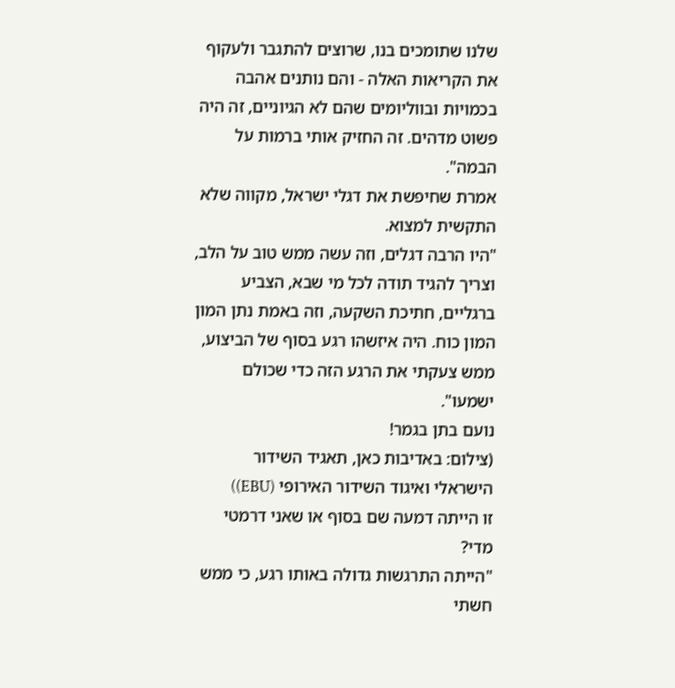שלנו שתומכים בנו, שרוצים להתגבר ולעקוף את הקריאות האלה - והם נותנים אהבה בכמויות ובווליומים שהם לא הגיוניים, זה היה פשוט מדהים. זה החזיק אותי ברמות על הבמה".
אמרת שחיפשת את דגלי ישראל, מקווה שלא התקשית למצוא.
"היו הרבה דגלים, וזה עשה ממש טוב על הלב, וצריך להגיד תודה לכל מי שבא, הצביע ברגליים, חתיכת השקעה, וזה באמת נתן המון המון כוח. היה איזשהו רגע בסוף של הביצוע, ממש צעקתי את הרגע הזה כדי שכולם ישמעו".
נועם בתן בגמר!
(צילום: באדיבות כאן, תאגיד השידור הישראלי ואיגוד השידור האירופי (EBU))
זו הייתה דמעה שם בסוף או שאני דרמטי מדי?
"הייתה התרגשות גדולה באותו רגע, כי ממש חשתי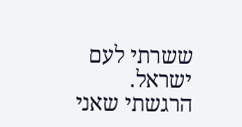ששרתי לעם ישראל. הרגשתי שאני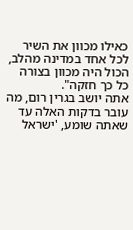כאילו מכוון את השיר לכל אחד במדינה מהלב, הכול היה מכוון בצורה כל כך חזקה".
אתה יושב בגרין רום, מה עובר בדקות האלה עד שאתה שומע, 'ישראל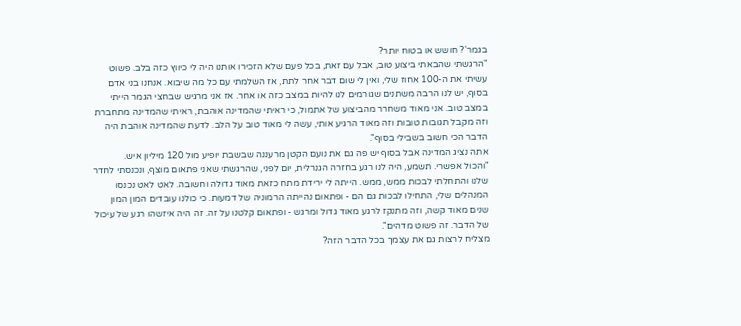בגמר'? חושש או בטוח יותר?
"הרגשתי שהבאתי ביצוע טוב, אבל עם זאת, בכל פעם שלא הזכירו אותנו היה לי כיווץ כזה בלב. פשוט עשיתי את ה-100 אחוז שלי, ואין לי שום דבר אחר לתת, אז השלמתי עם כל מה שיבוא. אנחנו בני אדם בסוף, יש לנו הרבה משתנים שגורמים לנו להיות במצב כזה או אחר. אז אני מרגיש שבחצי הגמר הייתי במצב טוב. אני מאוד משחרר מהביצוע של אתמול, כי ראיתי שהמדינה אוהבת, ראיתי שהמדינה מתחברת וזה מקבל תגובות טובות וזה מאוד הרגיע אותי, עשה לי מאוד טוב על הלב. לדעת שהמדינה אוהבת היה הדבר הכי חשוב בשבילי בסוף".
אתה נציג המדינה אבל בסוף יש פה גם את נועם הקטן מרעננה שבשבת יופיע מול 120 מיליון איש.
"והכול אפשרי. תשמע, היה לנו רגע בחזרה הגנרלית, יום לפני, שהרגשתי שאני פתאום מוצף, ונכנסתי לחדר שלנו והתחלתי לבכות ממש, ממש. הייתה לי ירידת מתח כזאת מאוד גדולה וחשובה. לאט לאט נכנסו המנהלים שלי, התחילו לבכות גם הם - ופתאום נהייתה הרמוניה של דמעות. כי כולנו עובדים המון המון שנים מאוד קשה, וזה מתנקז לרגע מאוד גדול ומרגש - ופתאום קלטנו על זה. זה היה איזשהו רגע של עיכול של הדבר. זה פשוט מדהים".
מצליח לרצות גם את עצמך בכל הדבר הזה?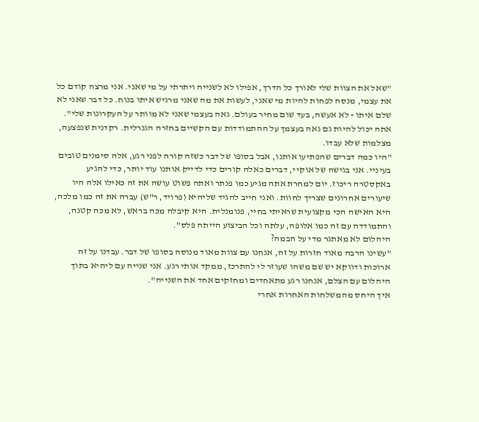"שאל את הצוות שלי לאורך כל הדרך, אפילו לא לשנייה ויתרתי על מי שאני. אני מרצה קודם כל את עצמי, מנסה לפחות להיות מי שאני, לעשות את מה שאני מרגיש איתו בנוח. כל דבר שאני לא שלם איתו - לא אעשה, בעד שום מחיר בעולם. גאה בעצמי שאני לא מוותר על העקרונות שלי".
אתה יכול להיות גם גאה בעצמך על ההתמודדות עם הקשיים בחזרה הגנרלית. רקדנית שנפצעה, מצלמות שלא עבדו.
"היו כמה דברים שהפתיעו אותנו, אבל בסופו של דבר כשזה קורה לפני רגע, אלה סימנים טובים בעיניי. אני בגישה של אוקיי, דברים כאלה קורים כדי לדייק אותנו עוד יותר, כדי להגיע באקסטרה ריכוז. יום למחרת אתה מגיע כמו פנתר ואתה פשוט עושה את זה כאילו אלה היו שיעורים אחרונים שצריך לחוות. ואני חייב להגיד שליהיא (פרויד, ר"ש) עברה את זה כמו מלכה, היא האישה הכי מקצועית שראיתי בחיי, פנומנלית. היא קיבלה מכה בראש, לא מכה קטנה, והתמודדה עם זה כמו אלופה, עלתה וכל הביצוע הייתה פלס".
היהלום לא מאתגר מדי על הבמה?
"עשינו הרבה מאוד חזרות על זה, אנחנו עם צוות מאוד מנוסה בסופו של דבר. עבדנו על זה ארוכות ודווקא יש שם משהו שעוזר לי להתרכז, ממקד אותי רגע. אני שנייה עם ליהיא בתוך היהלום עם הצלם, אנחנו רגע מתאחדים ומחזקים אחד את השנייה".
איך היחס מהמשלחות האחרות אחרי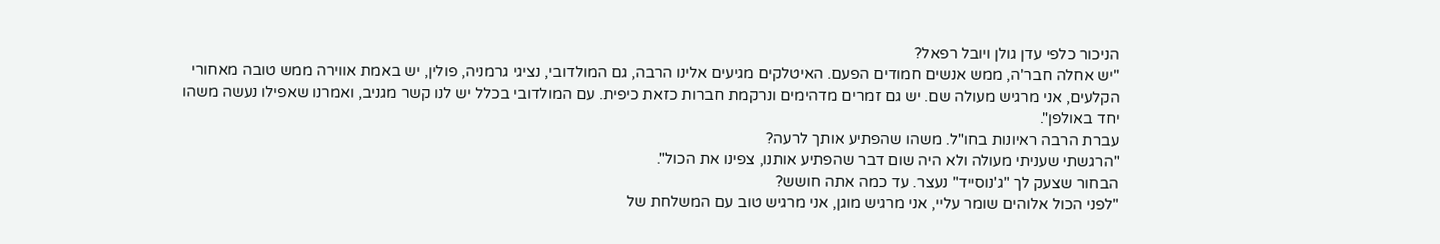הניכור כלפי עדן גולן ויובל רפאל?
"יש אחלה חבר'ה, ממש אנשים חמודים הפעם. האיטלקים מגיעים אלינו הרבה, גם המולדובי, נציגי גרמניה, פולין, יש באמת אווירה ממש טובה מאחורי הקלעים, אני מרגיש מעולה שם. יש גם זמרים מדהימים ונרקמת חברות כזאת כיפית. עם המולדובי בכלל יש לנו קשר מגניב, ואמרנו שאפילו נעשה משהו יחד באולפן".
עברת הרבה ראיונות בחו"ל. משהו שהפתיע אותך לרעה?
"הרגשתי שעניתי מעולה ולא היה שום דבר שהפתיע אותנו, צפינו את הכול".
הבחור שצעק לך "ג'נוסייד" נעצר. עד כמה אתה חושש?
"לפני הכול אלוהים שומר עליי, אני מרגיש מוגן, אני מרגיש טוב עם המשלחת של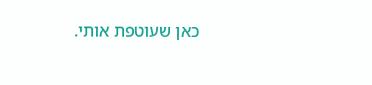כאן שעוטפת אותי.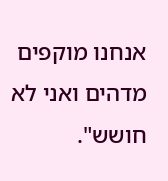אנחנו מוקפים מדהים ואני לא חושש".